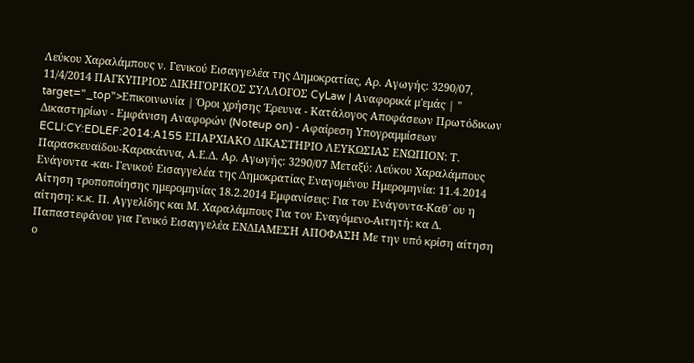Λεύκου Χαραλάμπους ν. Γενικού Εισαγγελέα της Δημοκρατίας, Αρ. Αγωγής: 3290/07, 11/4/2014 ΠΑΓΚΥΠΡΙΟΣ ΔΙΚΗΓΟΡΙΚΟΣ ΣΥΛΛΟΓΟΣ CyLaw | Αναφορικά μ'εμάς | " target="_top">Επικοινωνία | Όροι χρήσης Έρευνα - Κατάλογος Αποφάσεων Πρωτόδικων Δικαστηρίων - Εμφάνιση Αναφορών (Noteup on) - Αφαίρεση Υπογραμμίσεων ECLI:CY:EDLEF:2014:A155 ΕΠΑΡΧΙΑΚΟ ΔΙΚΑΣΤΗΡΙΟ ΛΕΥΚΩΣΙΑΣ ΕΝΩΠΙΟΝ: Τ. Παρασκευαϊδου-Καρακάννα, Α.Ε.Δ. Αρ. Αγωγής: 3290/07 Μεταξύ: Λεύκου Χαραλάμπους Ενάγοντα -και- Γενικού Εισαγγελέα της Δημοκρατίας Εναγομένου Ημερομηνία: 11.4.2014 Αίτηση τροποποίησης ημερομηνίας 18.2.2014 Εμφανίσεις: Για τον Ενάγοντα-Καθ΄ ου η αίτηση: κ.κ. Π. Αγγελίδης και Μ. Χαραλάμπους Για τον Εναγόμενο-Αιτητή: κα Δ. Παπαστεφάνου για Γενικό Εισαγγελέα ΕΝΔΙΑΜΕΣΗ ΑΠΟΦΑΣΗ Με την υπό κρίση αίτηση ο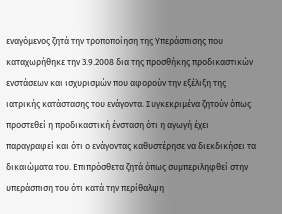εναγόμενος ζητά την τροποποίηση της Υπεράσπισης που καταχωρήθηκε την 3.9.2008 δια της προσθήκης προδικαστικών ενστάσεων και ισχυρισμών που αφορούν την εξέλιξη της ιατρικής κατάστασης του ενάγοντα. Συγκεκριμένα ζητούν όπως προστεθεί η προδικαστική ένσταση ότι η αγωγή έχει παραγραφεί και ότι ο ενάγοντας καθυστέρησε να διεκδικήσει τα δικαιώματα του. Επιπρόσθετα ζητά όπως συμπεριληφθεί στην υπεράσπιση του ότι κατά την περίθαλψη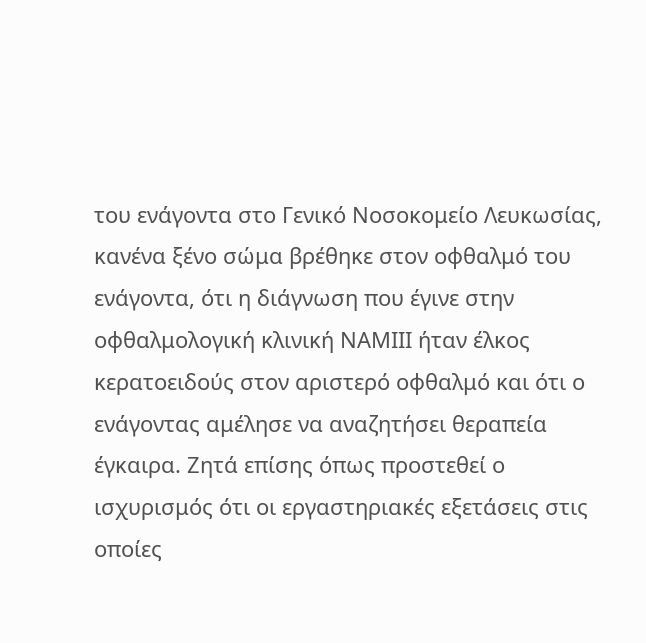του ενάγοντα στο Γενικό Νοσοκομείο Λευκωσίας, κανένα ξένο σώμα βρέθηκε στον οφθαλμό του ενάγοντα, ότι η διάγνωση που έγινε στην οφθαλμολογική κλινική ΝΑΜΙΙΙ ήταν έλκος κερατοειδούς στον αριστερό οφθαλμό και ότι ο ενάγοντας αμέλησε να αναζητήσει θεραπεία έγκαιρα. Ζητά επίσης όπως προστεθεί ο ισχυρισμός ότι οι εργαστηριακές εξετάσεις στις οποίες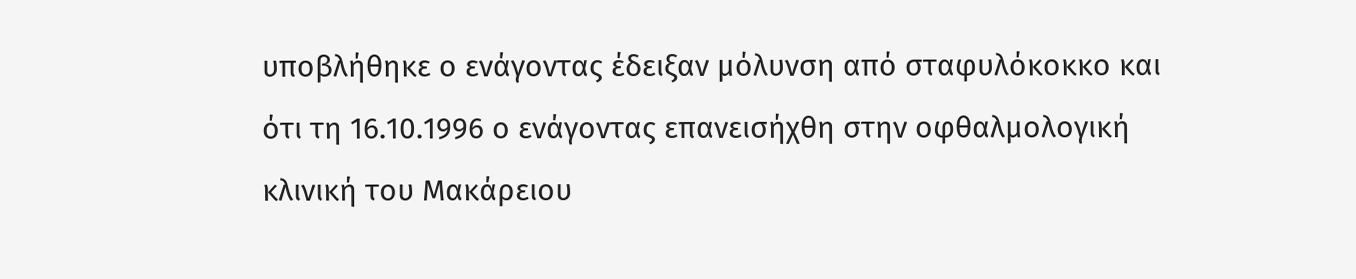υποβλήθηκε ο ενάγοντας έδειξαν μόλυνση από σταφυλόκοκκο και ότι τη 16.10.1996 ο ενάγοντας επανεισήχθη στην οφθαλμολογική κλινική του Μακάρειου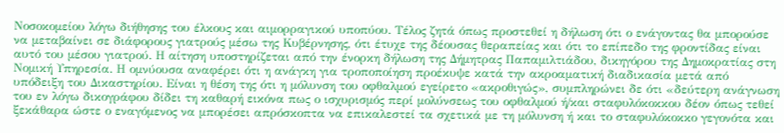Νοσοκομείου λόγω διήθησης του έλκους και αιμορραγικού υποπύου. Τέλος ζητά όπως προστεθεί η δήλωση ότι ο ενάγοντας θα μπορούσε να μεταβαίνει σε διάφορους γιατρούς μέσω της Κυβέρνησης, ότι έτυχε της δέουσας θεραπείας και ότι το επίπεδο της φροντίδας είναι αυτό του μέσου γιατρού. Η αίτηση υποστηρίζεται από την ένορκη δήλωση της Δήμητρας Παπαμιλτιάδου, δικηγόρου της Δημοκρατίας στη Νομική Υπηρεσία. Η ομνύουσα αναφέρει ότι η ανάγκη για τροποποίηση προέκυψε κατά την ακροαματική διαδικασία μετά από υπόδειξη του Δικαστηρίου. Είναι η θέση της ότι η μόλυνση του οφθαλμού εγείρετο «ακροθιγώς», συμπληρώνει δε ότι «δεύτερη ανάγνωση του εν λόγω δικογράφου δίδει τη καθαρή εικόνα πως ο ισχυρισμός περί μολύνσεως του οφθαλμού ή/και σταφυλόκοκκου δέον όπως τεθεί ξεκάθαρα ώστε ο εναγόμενος να μπορέσει απρόσκοπτα να επικαλεστεί τα σχετικά με τη μόλυνση ή και το σταφυλόκοκκο γεγονότα και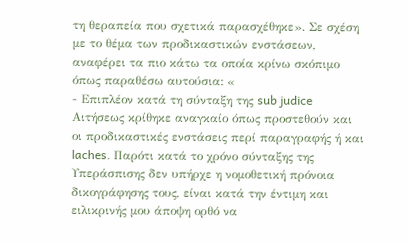τη θεραπεία που σχετικά παρασχέθηκε». Σε σχέση με το θέμα των προδικαστικών ενστάσεων, αναφέρει τα πιο κάτω τα οποία κρίνω σκόπιμο όπως παραθέσω αυτούσια: «
- Επιπλέον κατά τη σύνταξη της sub judice Αιτήσεως κρίθηκε αναγκαίο όπως προστεθούν και οι προδικαστικές ενστάσεις περί παραγραφής ή και laches. Παρότι κατά το χρόνο σύνταξης της Υπεράσπισης δεν υπήρχε η νομοθετική πρόνοια δικογράφησης τους, είναι κατά την έντιμη και ειλικρινής μου άποψη ορθό να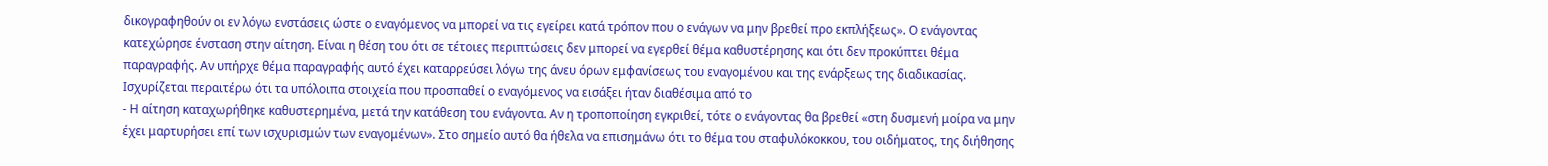δικογραφηθούν οι εν λόγω ενστάσεις ώστε ο εναγόμενος να μπορεί να τις εγείρει κατά τρόπον που ο ενάγων να μην βρεθεί προ εκπλήξεως». Ο ενάγοντας κατεχώρησε ένσταση στην αίτηση. Είναι η θέση του ότι σε τέτοιες περιπτώσεις δεν μπορεί να εγερθεί θέμα καθυστέρησης και ότι δεν προκύπτει θέμα παραγραφής. Αν υπήρχε θέμα παραγραφής αυτό έχει καταρρεύσει λόγω της άνευ όρων εμφανίσεως του εναγομένου και της ενάρξεως της διαδικασίας. Ισχυρίζεται περαιτέρω ότι τα υπόλοιπα στοιχεία που προσπαθεί ο εναγόμενος να εισάξει ήταν διαθέσιμα από το
- Η αίτηση καταχωρήθηκε καθυστερημένα, μετά την κατάθεση του ενάγοντα. Αν η τροποποίηση εγκριθεί, τότε ο ενάγοντας θα βρεθεί «στη δυσμενή μοίρα να μην έχει μαρτυρήσει επί των ισχυρισμών των εναγομένων». Στο σημείο αυτό θα ήθελα να επισημάνω ότι το θέμα του σταφυλόκοκκου, του οιδήματος, της διήθησης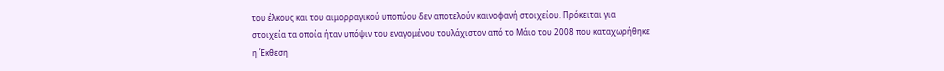του έλκους και του αιμορραγικού υποπύου δεν αποτελούν καινοφανή στοιχείου. Πρόκειται για στοιχεία τα οποία ήταν υπόψιν του εναγομένου τουλάχιστον από το Μάιο του 2008 που καταχωρήθηκε η Έκθεση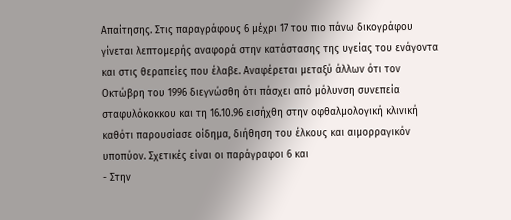Απαίτησης. Στις παραγράφους 6 μέχρι 17 του πιο πάνω δικογράφου γίνεται λεπτομερής αναφορά στην κατάστασης της υγείας του ενάγοντα και στις θεραπείες που έλαβε. Αναφέρεται μεταξύ άλλων ότι τον Οκτώβρη του 1996 διεγνώσθη ότι πάσχει από μόλυνση συνεπεία σταφυλόκοκκου και τη 16.10.96 εισήχθη στην οφθαλμολογική κλινική καθότι παρουσίασε οίδημα, διήθηση του έλκους και αιμορραγικόν υποπύον. Σχετικές είναι οι παράγραφοι 6 και
- Στην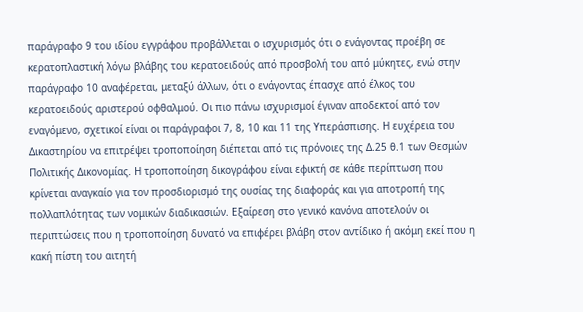παράγραφο 9 του ιδίου εγγράφου προβάλλεται ο ισχυρισμός ότι ο ενάγοντας προέβη σε κερατοπλαστική λόγω βλάβης του κερατοειδούς από προσβολή του από μύκητες, ενώ στην παράγραφο 10 αναφέρεται, μεταξύ άλλων, ότι ο ενάγοντας έπασχε από έλκος του κερατοειδούς αριστερού οφθαλμού. Οι πιο πάνω ισχυρισμοί έγιναν αποδεκτοί από τον εναγόμενο, σχετικοί είναι οι παράγραφοι 7, 8, 10 και 11 της Υπεράσπισης. Η ευχέρεια του Δικαστηρίου να επιτρέψει τροποποίηση διέπεται από τις πρόνοιες της Δ.25 θ.1 των Θεσμών Πολιτικής Δικονομίας. Η τροποποίηση δικογράφου είναι εφικτή σε κάθε περίπτωση που κρίνεται αναγκαίο για τον προσδιορισμό της ουσίας της διαφοράς και για αποτροπή της πολλαπλότητας των νομικών διαδικασιών. Εξαίρεση στο γενικό κανόνα αποτελούν οι περιπτώσεις που η τροποποίηση δυνατό να επιφέρει βλάβη στον αντίδικο ή ακόμη εκεί που η κακή πίστη του αιτητή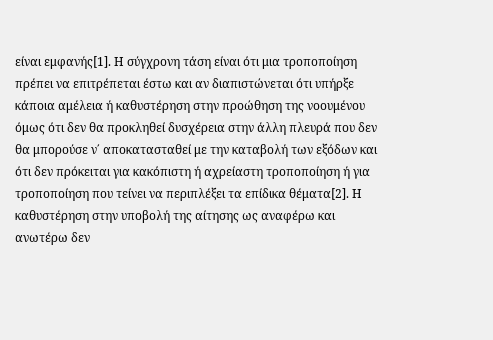είναι εμφανής[1]. Η σύγχρονη τάση είναι ότι μια τροποποίηση πρέπει να επιτρέπεται έστω και αν διαπιστώνεται ότι υπήρξε κάποια αμέλεια ή καθυστέρηση στην προώθηση της νοουμένου όμως ότι δεν θα προκληθεί δυσχέρεια στην άλλη πλευρά που δεν θα μπορούσε ν΄ αποκατασταθεί με την καταβολή των εξόδων και ότι δεν πρόκειται για κακόπιστη ή αχρείαστη τροποποίηση ή για τροποποίηση που τείνει να περιπλέξει τα επίδικα θέματα[2]. Η καθυστέρηση στην υποβολή της αίτησης ως αναφέρω και ανωτέρω δεν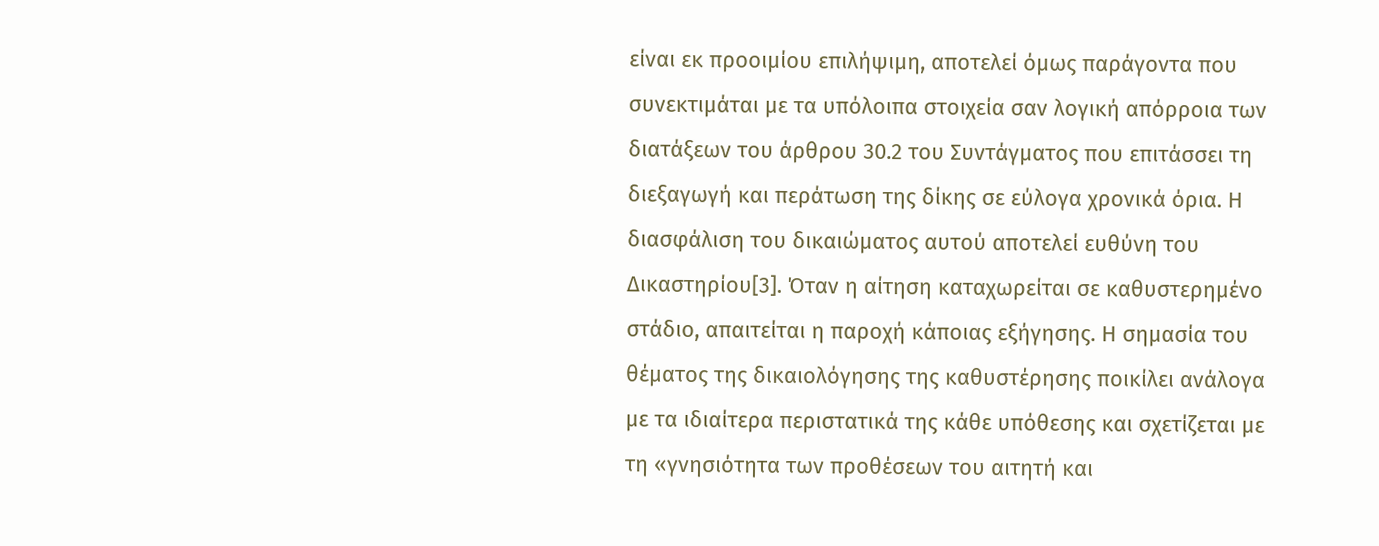είναι εκ προοιμίου επιλήψιμη, αποτελεί όμως παράγοντα που συνεκτιμάται με τα υπόλοιπα στοιχεία σαν λογική απόρροια των διατάξεων του άρθρου 30.2 του Συντάγματος που επιτάσσει τη διεξαγωγή και περάτωση της δίκης σε εύλογα χρονικά όρια. Η διασφάλιση του δικαιώματος αυτού αποτελεί ευθύνη του Δικαστηρίου[3]. Όταν η αίτηση καταχωρείται σε καθυστερημένο στάδιο, απαιτείται η παροχή κάποιας εξήγησης. Η σημασία του θέματος της δικαιολόγησης της καθυστέρησης ποικίλει ανάλογα με τα ιδιαίτερα περιστατικά της κάθε υπόθεσης και σχετίζεται με τη «γνησιότητα των προθέσεων του αιτητή και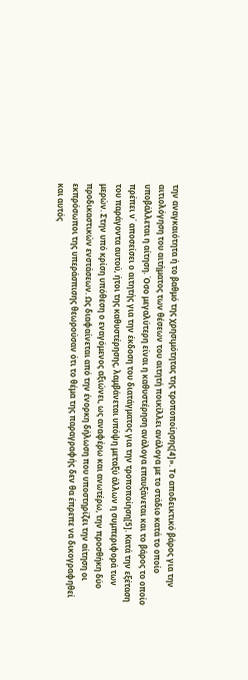την αναγκαιότητα ή το βαθμό της χρησιμότητας της τροποποίησης[4]». Το αποδεικτικό βάρος για την αιτιολόγηση του αιτήματος των θέσεων του αιτητή ποικίλλει ανάλογα με το στάδιο κατά το οποίο υποβάλλεται η αίτηση. Όσο μεγαλύτερη είναι η καθυστέρηση ανάλογα επαυξάνεται και το βάρος το οποίο πρέπει ν΄ αποσείσει ο αιτητής για την έκδοση του διατάγματος για την τροποποίηση[5]. Κατά την εξέταση του παράγοντα αυτού, ήτοι της καθυστέρησης, λαμβάνεται υπόψη μεταξύ άλλων η συμπεριφορά των μερών. Στην υπό κρίση υπόθεση ο εναγόμενος αξιώνει, ως αναφέρω και ανωτέρω, την προσθήκη δύο προδικαστικών ενστάσεων. Ως διαφαίνεται από την ένορκη δήλωση που υποστηρίζει την αίτηση οι εκπρόσωποι της υπεράσπισης θεωρούσαν ότι το θέμα της παραγραφής δεν θα έπρεπε να δικογραφηθεί και αυτός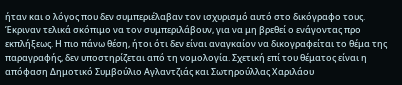ήταν και ο λόγος που δεν συμπεριέλαβαν τον ισχυρισμό αυτό στο δικόγραφο τους. Έκριναν τελικά σκόπιμο να τον συμπεριλάβουν, για να μη βρεθεί ο ενάγοντας προ εκπλήξεως. Η πιο πάνω θέση, ήτοι ότι δεν είναι αναγκαίον να δικογραφείται το θέμα της παραγραφής, δεν υποστηρίζεται από τη νομολογία. Σχετική επί του θέματος είναι η απόφαση Δημοτικό Συμβούλιο Αγλαντζιάς και Σωτηρούλλας Χαριλάου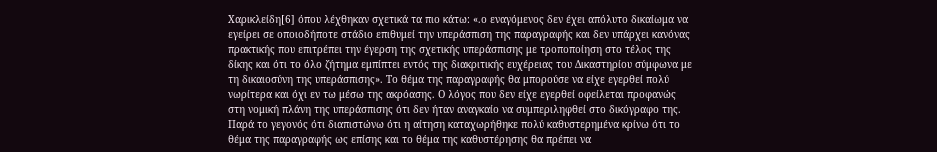Χαρικλείδη[6] όπου λέχθηκαν σχετικά τα πιο κάτω: «.ο εναγόμενος δεν έχει απόλυτο δικαίωμα να εγείρει σε οποιοδήποτε στάδιο επιθυμεί την υπεράσπιση της παραγραφής και δεν υπάρχει κανόνας πρακτικής που επιτρέπει την έγερση της σχετικής υπεράσπισης με τροποποίηση στο τέλος της δίκης και ότι το όλο ζήτημα εμπίπτει εντός της διακριτικής ευχέρειας του Δικαστηρίου σύμφωνα με τη δικαιοσύνη της υπεράσπισης». Το θέμα της παραγραφής θα μπορούσε να είχε εγερθεί πολύ νωρίτερα και όχι εν τω μέσω της ακρόασης. Ο λόγος που δεν είχε εγερθεί οφείλεται προφανώς στη νομική πλάνη της υπεράσπισης ότι δεν ήταν αναγκαίο να συμπεριληφθεί στο δικόγραφο της. Παρά το γεγονός ότι διαπιστώνω ότι η αίτηση καταχωρήθηκε πολύ καθυστερημένα κρίνω ότι το θέμα της παραγραφής ως επίσης και το θέμα της καθυστέρησης θα πρέπει να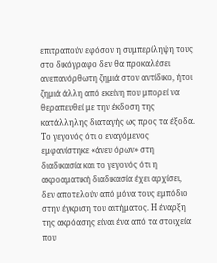επιτραπούν εφόσον η συμπερίληψη τους στο δικόγραφο δεν θα προκαλέσει ανεπανόρθωτη ζημιά στον αντίδικο, ήτοι ζημιά άλλη από εκείνη που μπορεί να θεραπευθεί με την έκδοση της κατάλληλης διαταγής ως προς τα έξοδα. Το γεγονός ότι ο εναγόμενος εμφανίστηκε «άνευ όρων» στη διαδικασία και το γεγονός ότι η ακροαματική διαδικασία έχει αρχίσει, δεν αποτελούν από μόνα τους εμπόδιο στην έγκριση του αιτήματος. Η έναρξη της ακρόασης είναι ένα από τα στοιχεία που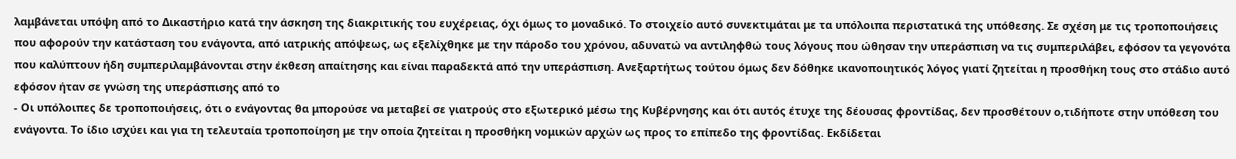λαμβάνεται υπόψη από το Δικαστήριο κατά την άσκηση της διακριτικής του ευχέρειας, όχι όμως το μοναδικό. Το στοιχείο αυτό συνεκτιμάται με τα υπόλοιπα περιστατικά της υπόθεσης. Σε σχέση με τις τροποποιήσεις που αφορούν την κατάσταση του ενάγοντα, από ιατρικής απόψεως, ως εξελίχθηκε με την πάροδο του χρόνου, αδυνατώ να αντιληφθώ τους λόγους που ώθησαν την υπεράσπιση να τις συμπεριλάβει, εφόσον τα γεγονότα που καλύπτουν ήδη συμπεριλαμβάνονται στην έκθεση απαίτησης και είναι παραδεκτά από την υπεράσπιση. Ανεξαρτήτως τούτου όμως δεν δόθηκε ικανοποιητικός λόγος γιατί ζητείται η προσθήκη τους στο στάδιο αυτό εφόσον ήταν σε γνώση της υπεράσπισης από το
- Οι υπόλοιπες δε τροποποιήσεις, ότι ο ενάγοντας θα μπορούσε να μεταβεί σε γιατρούς στο εξωτερικό μέσω της Κυβέρνησης και ότι αυτός έτυχε της δέουσας φροντίδας, δεν προσθέτουν ο,τιδήποτε στην υπόθεση του ενάγοντα. Το ίδιο ισχύει και για τη τελευταία τροποποίηση με την οποία ζητείται η προσθήκη νομικών αρχών ως προς το επίπεδο της φροντίδας. Εκδίδεται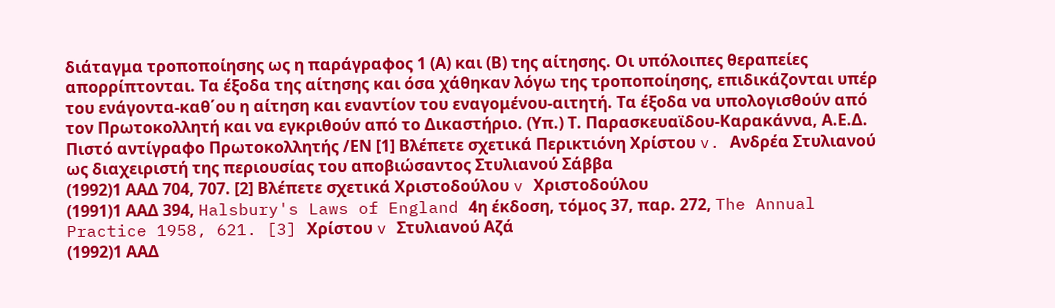διάταγμα τροποποίησης ως η παράγραφος 1 (Α) και (Β) της αίτησης. Οι υπόλοιπες θεραπείες απορρίπτονται. Τα έξοδα της αίτησης και όσα χάθηκαν λόγω της τροποποίησης, επιδικάζονται υπέρ του ενάγοντα-καθ΄ου η αίτηση και εναντίον του εναγομένου-αιτητή. Τα έξοδα να υπολογισθούν από τον Πρωτοκολλητή και να εγκριθούν από το Δικαστήριο. (Υπ.) Τ. Παρασκευαϊδου-Καρακάννα, Α.Ε.Δ. Πιστό αντίγραφο Πρωτοκολλητής /ΕΝ [1] Βλέπετε σχετικά Περικτιόνη Χρίστου v. Ανδρέα Στυλιανού ως διαχειριστή της περιουσίας του αποβιώσαντος Στυλιανού Σάββα
(1992)1 ΑΑΔ 704, 707. [2] Βλέπετε σχετικά Χριστοδούλου v Χριστοδούλου
(1991)1 ΑΑΔ 394, Halsbury's Laws of England 4η έκδοση, τόμος 37, παρ. 272, The Annual Practice 1958, 621. [3] Χρίστου v Στυλιανού Αζά
(1992)1 ΑΑΔ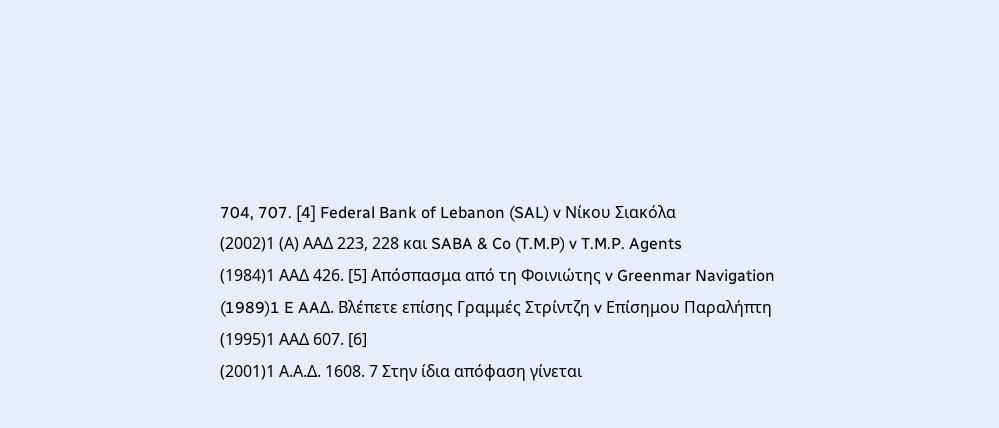704, 707. [4] Federal Bank of Lebanon (SAL) v Νίκου Σιακόλα
(2002)1 (Α) ΑΑΔ 223, 228 και SABA & Co (T.M.P) v T.M.P. Agents
(1984)1 ΑΑΔ 426. [5] Απόσπασμα από τη Φοινιώτης v Greenmar Navigation
(1989)1 E AAΔ. Βλέπετε επίσης Γραμμές Στρίντζη v Επίσημου Παραλήπτη
(1995)1 ΑΑΔ 607. [6]
(2001)1 Α.Α.Δ. 1608. 7 Στην ίδια απόφαση γίνεται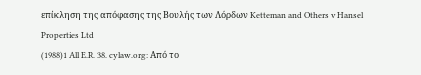επίκληση της απόφασης της Βουλής των Λόρδων Ketteman and Others v Hansel Properties Ltd
(1988)1 All E.R. 38. cylaw.org: Από το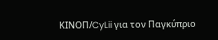ΚΙΝOΠ/CyLii για τον Παγκύπριο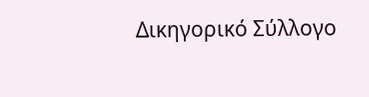Δικηγορικό Σύλλογο